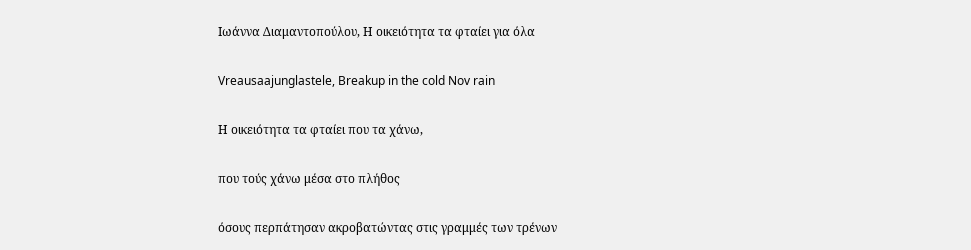Ιωάννα Διαμαντοπούλου, Η οικειότητα τα φταίει για όλα

Vreausaajunglastele, Breakup in the cold Nov rain

Η οικειότητα τα φταίει που τα χάνω,

που τούς χάνω μέσα στο πλήθος

όσους περπάτησαν ακροβατώντας στις γραμμές των τρένων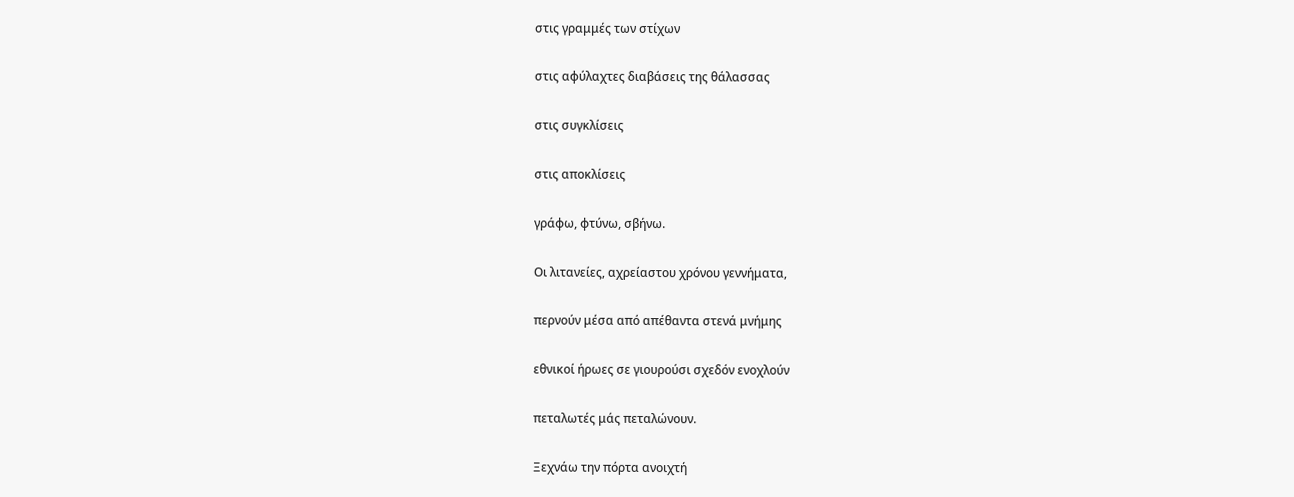στις γραμμές των στίχων

στις αφύλαχτες διαβάσεις της θάλασσας

στις συγκλίσεις

στις αποκλίσεις

γράφω, φτύνω, σβήνω.

Οι λιτανείες, αχρείαστου χρόνου γεννήματα,

περνούν μέσα από απέθαντα στενά μνήμης

εθνικοί ήρωες σε γιουρούσι σχεδόν ενοχλούν

πεταλωτές μάς πεταλώνουν.

Ξεχνάω την πόρτα ανοιχτή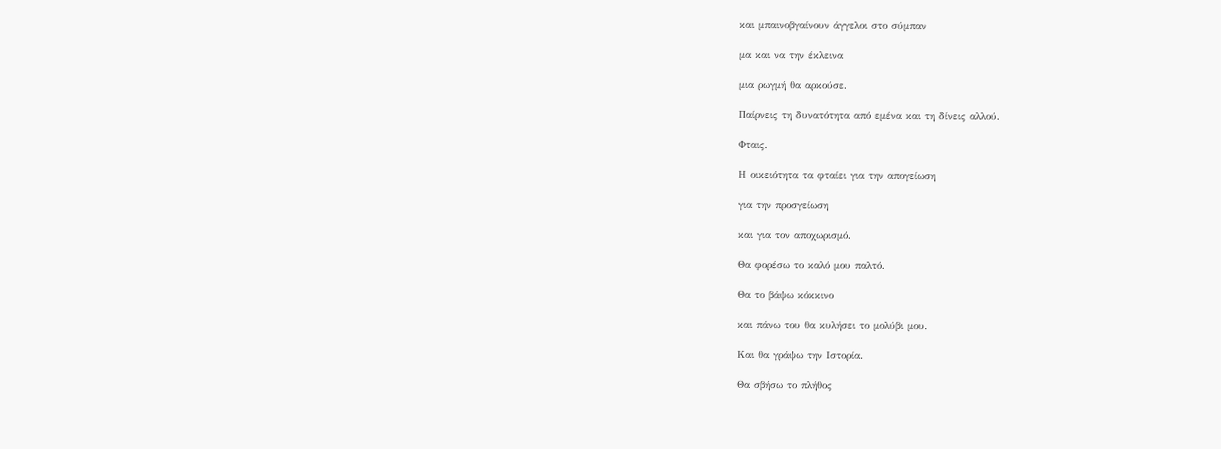και μπαινοβγαίνουν άγγελοι στο σύμπαν

μα και να την έκλεινα

μια ρωγμή θα αρκούσε.

Παίρνεις τη δυνατότητα από εμένα και τη δίνεις αλλού.

Φταις.

Η οικειότητα τα φταίει για την απογείωση

για την προσγείωση

και για τον αποχωρισμό.

Θα φορέσω το καλό μου παλτό.

Θα το βάψω κόκκινο

και πάνω του θα κυλήσει το μολύβι μου.

Και θα γράψω την Ιστορία.

Θα σβήσω το πλήθος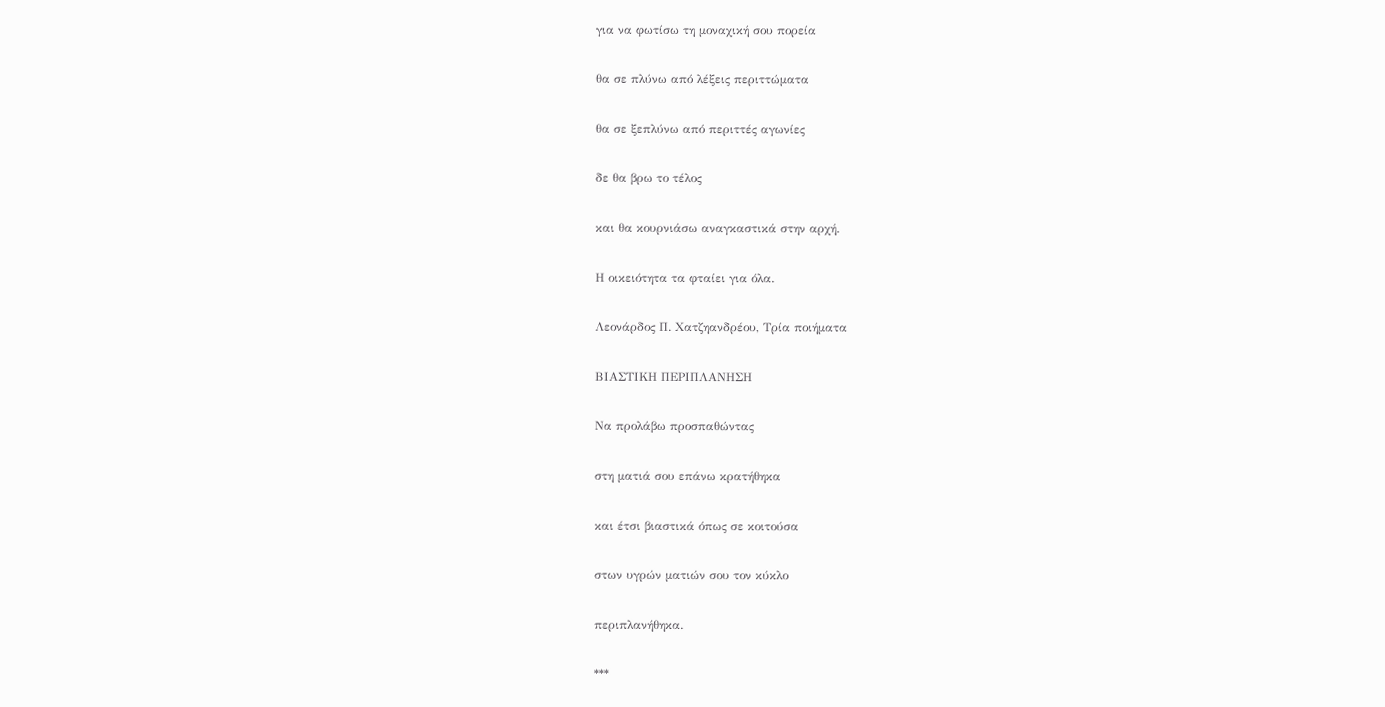για να φωτίσω τη μοναχική σου πορεία

θα σε πλύνω από λέξεις περιττώματα

θα σε ξεπλύνω από περιττές αγωνίες

δε θα βρω το τέλος

και θα κουρνιάσω αναγκαστικά στην αρχή.

Η οικειότητα τα φταίει για όλα.

Λεονάρδος Π. Χατζηανδρέου, Τρία ποιήματα

ΒΙΑΣΤΙΚΗ ΠΕΡΙΠΛΑΝΗΣΗ

Να προλάβω προσπαθώντας

στη ματιά σου επάνω κρατήθηκα

και έτσι βιαστικά όπως σε κοιτούσα

στων υγρών ματιών σου τον κύκλο

περιπλανήθηκα.

***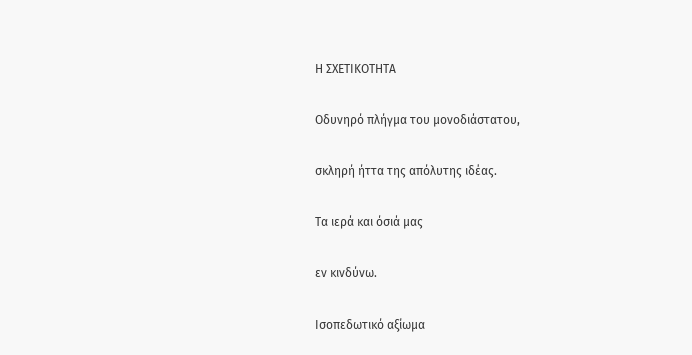Η ΣΧΕΤΙΚΟΤΗΤΑ

Οδυνηρό πλήγμα του μονοδιάστατου,

σκληρή ήττα της απόλυτης ιδέας.

Τα ιερά και όσιά μας

εν κινδύνω.

Ισοπεδωτικό αξίωμα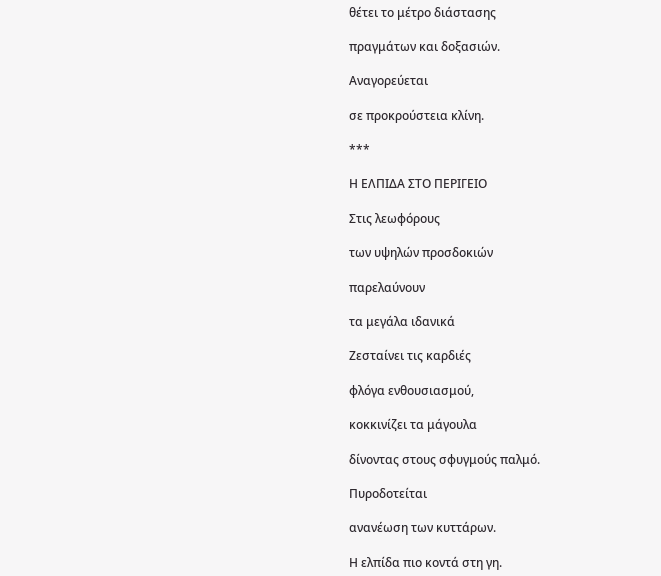θέτει το μέτρο διάστασης

πραγμάτων και δοξασιών.

Αναγορεύεται

σε προκρούστεια κλίνη.

***

Η ΕΛΠΙΔΑ ΣΤΟ ΠΕΡΙΓΕΙΟ

Στις λεωφόρους

των υψηλών προσδοκιών

παρελαύνουν

τα μεγάλα ιδανικά

Ζεσταίνει τις καρδιές

φλόγα ενθουσιασμού,

κοκκινίζει τα μάγουλα

δίνοντας στους σφυγμούς παλμό.

Πυροδοτείται

ανανέωση των κυττάρων.

Η ελπίδα πιο κοντά στη γη.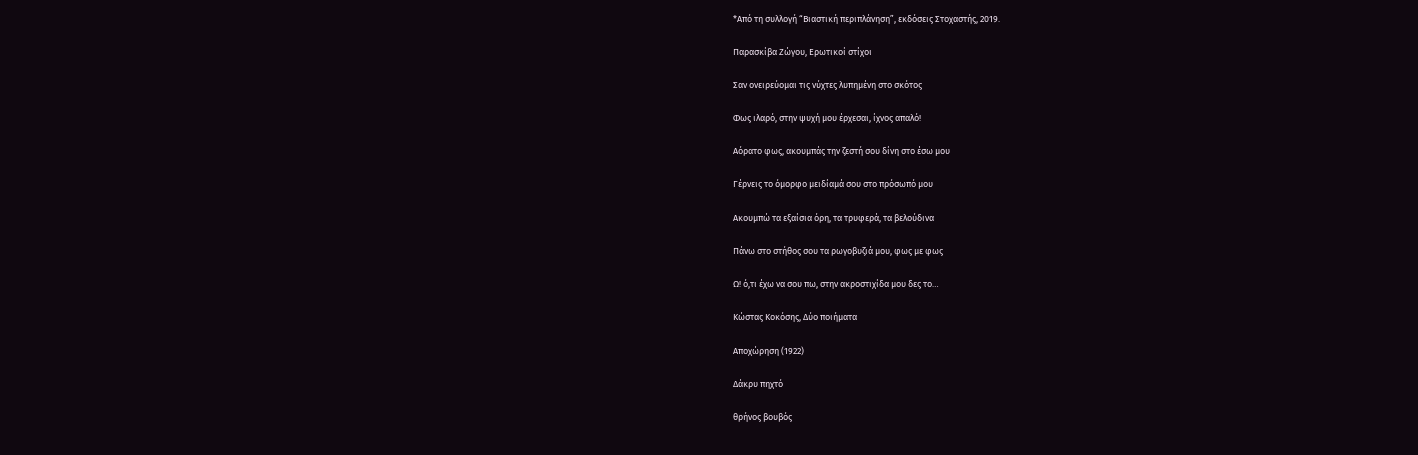*Από τη συλλογή “Βιαστική περιπλάνηση”, εκδόσεις Στοχαστής, 2019.

Παρασκίβα Ζώγου, Ερωτικοί στίχοι

Σαν ονειρεύομαι τις νύχτες λυπημένη στο σκότος

Φως ιλαρό, στην ψυχή μου έρχεσαι, ίχνος απαλό!

Αόρατο φως, ακουμπάς την ζεστή σου δίνη στο έσω μου

Γέρνεις το όμορφο μειδίαμά σου στο πρόσωπό μου

Ακουμπώ τα εξαίσια όρη, τα τρυφερά, τα βελούδινα

Πάνω στο στήθος σου τα ρωγοβυζιά μου, φως με φως

Ω! ό,τι έχω να σου πω, στην ακροστιχίδα μου δες το…

Κώστας Κοκόσης, Δύο ποιήματα

Αποχώρηση (1922)

Δάκρυ πηχτό

θρήνος βουβός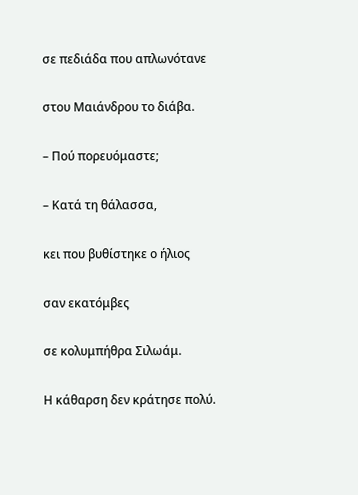σε πεδιάδα που απλωνότανε

στου Μαιάνδρου το διάβα.

– Πού πορευόμαστε;

– Κατά τη θάλασσα,

κει που βυθίστηκε ο ήλιος

σαν εκατόμβες

σε κολυμπήθρα Σιλωάμ.

Η κάθαρση δεν κράτησε πολύ.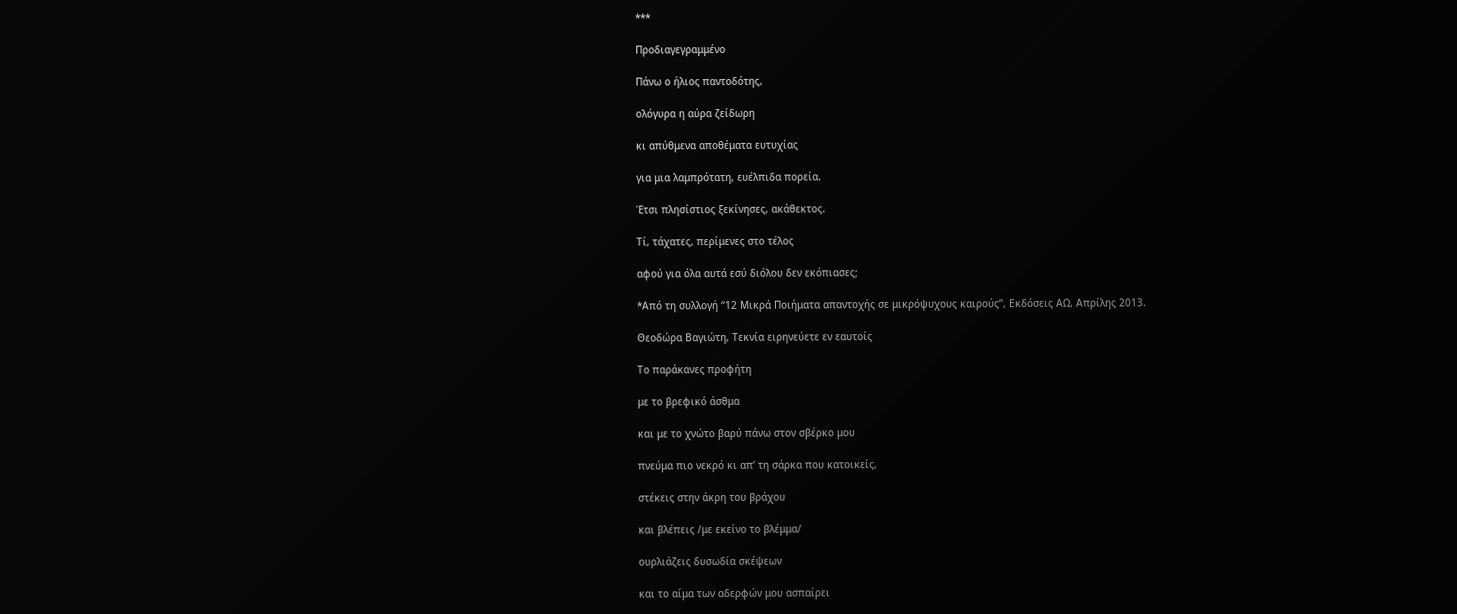***

Προδιαγεγραμμένο

Πάνω ο ήλιος παντοδότης,

ολόγυρα η αύρα ζείδωρη

κι απύθμενα αποθέματα ευτυχίας

για μια λαμπρότατη, ευέλπιδα πορεία.

Έτσι πλησίστιος ξεκίνησες, ακάθεκτος.

Τί, τάχατες, περίμενες στο τέλος

αφού για όλα αυτά εσύ διόλου δεν εκόπιασες;

*Από τη συλλογή “12 Μικρά Ποιήματα απαντοχής σε μικρόψυχους καιρούς”, Εκδόσεις ΑΩ, Απρίλης 2013.

Θεοδώρα Βαγιώτη, Τεκνία ειρηνεύετε εν εαυτοίς

Το παράκανες προφήτη

με το βρεφικό άσθμα

και με το χνώτο βαρύ πάνω στον σβέρκο μου

πνεύμα πιο νεκρό κι απ’ τη σάρκα που κατοικείς,

στέκεις στην άκρη του βράχου

και βλέπεις /με εκείνο το βλέμμα/

ουρλιάζεις δυσωδία σκέψεων

και το αίμα των αδερφών μου ασπαίρει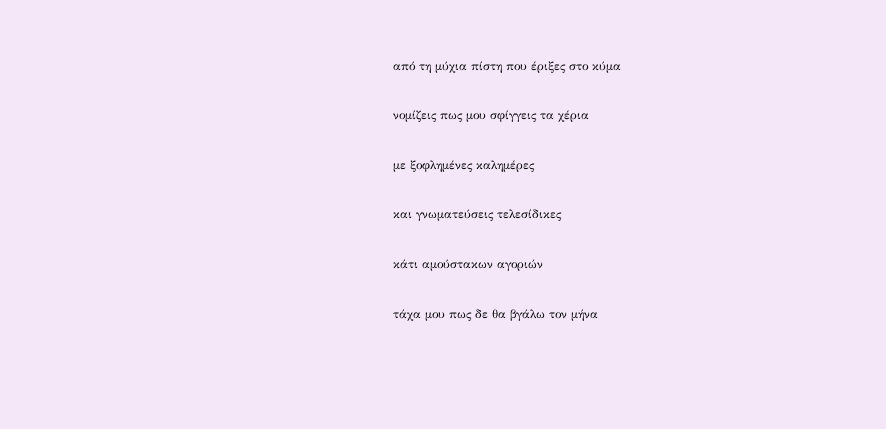από τη μύχια πίστη που έριξες στο κύμα

νομίζεις πως μου σφίγγεις τα χέρια

με ξοφλημένες καλημέρες

και γνωματεύσεις τελεσίδικες

κάτι αμούστακων αγοριών

τάχα μου πως δε θα βγάλω τον μήνα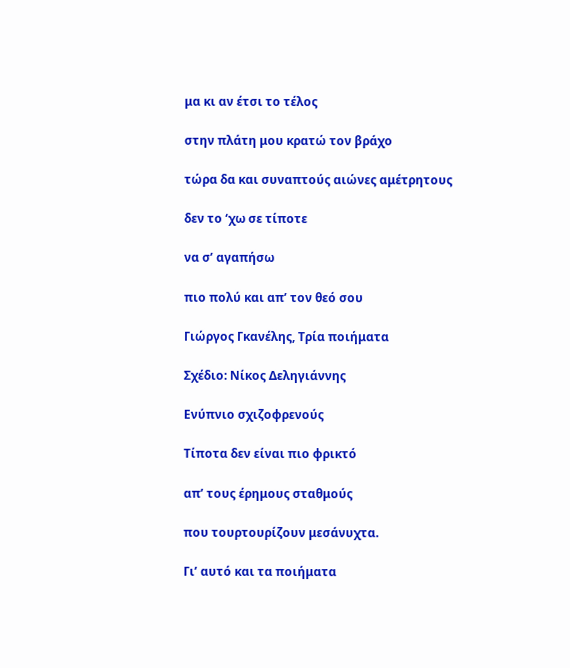μα κι αν έτσι το τέλος

στην πλάτη μου κρατώ τον βράχο

τώρα δα και συναπτούς αιώνες αμέτρητους

δεν το ‘χω σε τίποτε

να σ’ αγαπήσω

πιο πολύ και απ’ τον θεό σου

Γιώργος Γκανέλης, Τρία ποιήματα

Σχέδιο: Νίκος Δεληγιάννης

Ενύπνιο σχιζοφρενούς

Τίποτα δεν είναι πιο φρικτό

απ’ τους έρημους σταθμούς

που τουρτουρίζουν μεσάνυχτα.

Γι’ αυτό και τα ποιήματα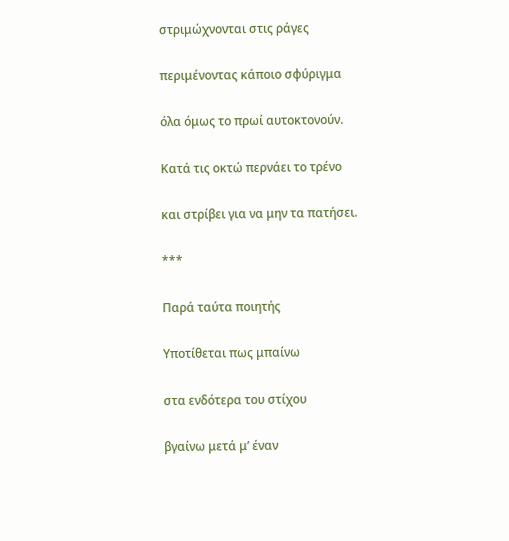στριμώχνονται στις ράγες

περιμένοντας κάποιο σφύριγμα

όλα όμως το πρωί αυτοκτονούν.

Κατά τις οκτώ περνάει το τρένο

και στρίβει για να μην τα πατήσει.

***

Παρά ταύτα ποιητής

Υποτίθεται πως μπαίνω

στα ενδότερα του στίχου

βγαίνω μετά μ’ έναν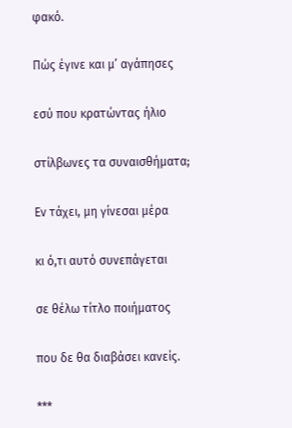φακό.

Πώς έγινε και μ’ αγάπησες

εσύ που κρατώντας ήλιο

στίλβωνες τα συναισθήματα;

Εν τάχει, μη γίνεσαι μέρα

κι ό,τι αυτό συνεπάγεται

σε θέλω τίτλο ποιήματος

που δε θα διαβάσει κανείς.

***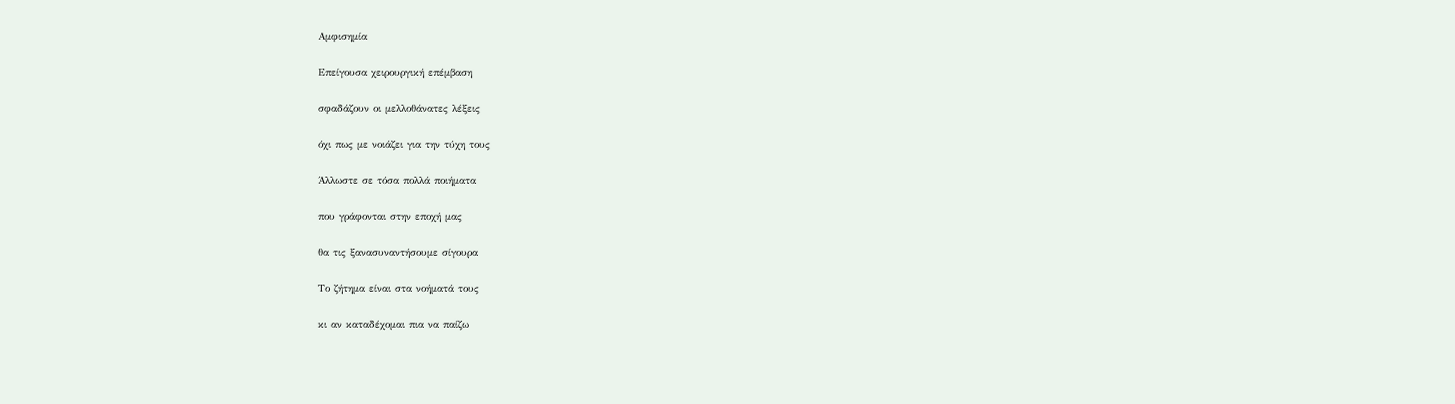Αμφισημία

Επείγουσα χειρουργική επέμβαση

σφαδάζουν οι μελλοθάνατες λέξεις

όχι πως με νοιάζει για την τύχη τους

Άλλωστε σε τόσα πολλά ποιήματα

που γράφονται στην εποχή μας

θα τις ξανασυναντήσουμε σίγουρα

Το ζήτημα είναι στα νοήματά τους

κι αν καταδέχομαι πια να παίζω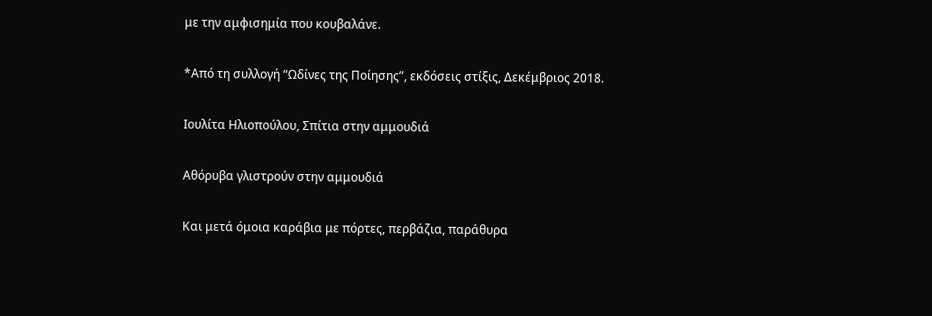με την αμφισημία που κουβαλάνε.

*Από τη συλλογή “Ωδίνες της Ποίησης”, εκδόσεις στίξις, Δεκέμβριος 2018.

Ιουλίτα Ηλιοπούλου, Σπίτια στην αμμουδιά

Αθόρυβα γλιστρούν στην αμμουδιά

Και μετά όμοια καράβια με πόρτες, περβάζια, παράθυρα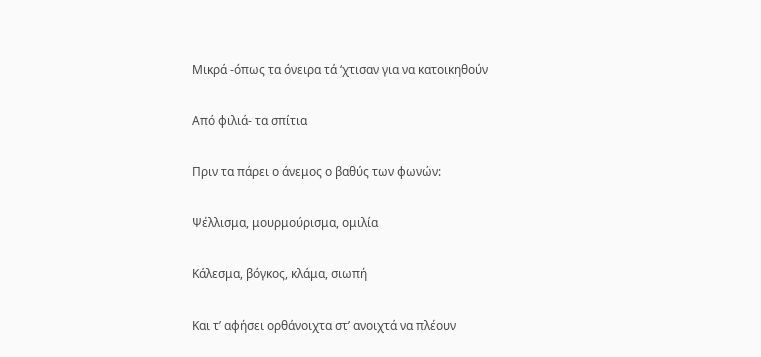Μικρά -όπως τα όνειρα τά ‘χτισαν για να κατοικηθούν

Από φιλιά- τα σπίτια

Πριν τα πάρει ο άνεμος ο βαθύς των φωνών:

Ψέλλισμα, μουρμούρισμα, ομιλία

Κάλεσμα, βόγκος, κλάμα, σιωπή

Και τ’ αφήσει ορθάνοιχτα στ’ ανοιχτά να πλέουν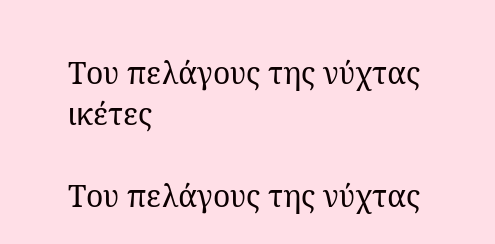Του πελάγους της νύχτας ικέτες

Του πελάγους της νύχτας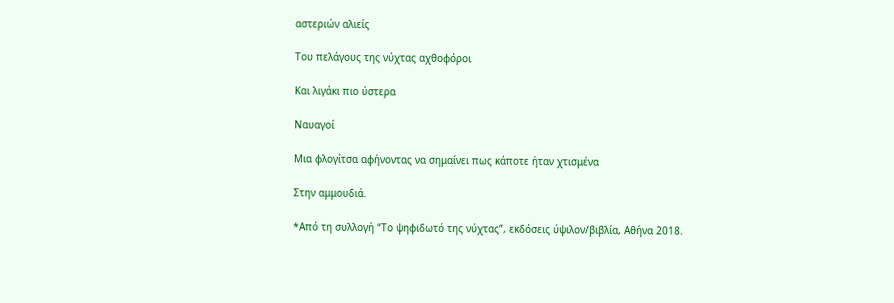αστεριών αλιείς

Του πελάγους της νύχτας αχθοφόροι

Και λιγάκι πιο ύστερα

Ναυαγοί

Μια φλογίτσα αφήνοντας να σημαίνει πως κάποτε ήταν χτισμένα

Στην αμμουδιά.

*Από τη συλλογή “Το ψηφιδωτό της νύχτας”, εκδόσεις ύψιλον/βιβλία, Αθήνα 2018.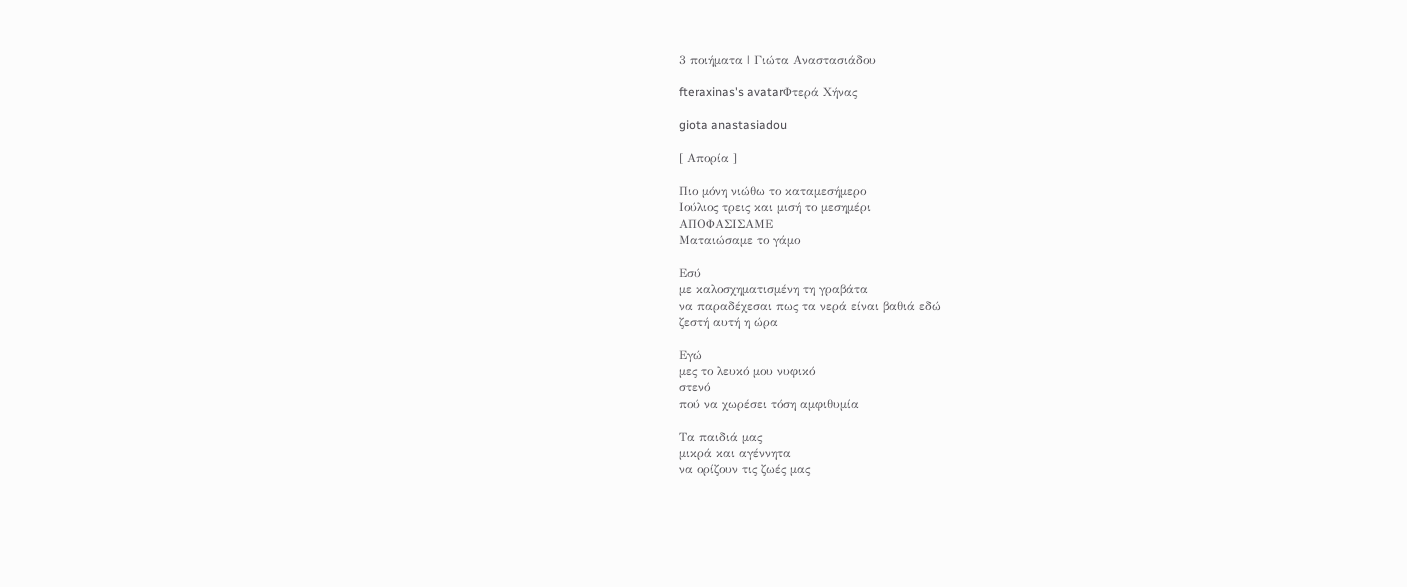3 ποιήματα | Γιώτα Αναστασιάδου

fteraxinas's avatarΦτερά Χήνας

giota anastasiadou

[ Απορία ]

Πιο μόνη νιώθω το καταμεσήμερο
Ιούλιος τρεις και μισή το μεσημέρι
ΑΠΟΦΑΣΙΣΑΜΕ
Ματαιώσαμε το γάμο

Εσύ
με καλοσχηματισμένη τη γραβάτα
να παραδέχεσαι πως τα νερά είναι βαθιά εδώ
ζεστή αυτή η ώρα

Εγώ
μες το λευκό μου νυφικό
στενό
πού να χωρέσει τόση αμφιθυμία

Τα παιδιά μας
μικρά και αγέννητα
να ορίζουν τις ζωές μας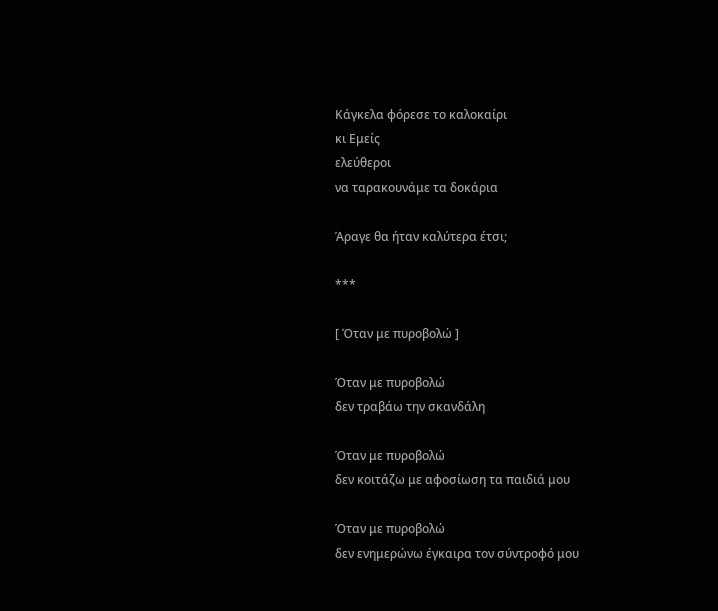Κάγκελα φόρεσε το καλοκαίρι
κι Εμείς
ελεύθεροι
να ταρακουνάμε τα δοκάρια

Άραγε θα ήταν καλύτερα έτσι;

***

[ Όταν με πυροβολώ ]

Όταν με πυροβολώ
δεν τραβάω την σκανδάλη

Όταν με πυροβολώ
δεν κοιτάζω με αφοσίωση τα παιδιά μου

Όταν με πυροβολώ
δεν ενημερώνω έγκαιρα τον σύντροφό μου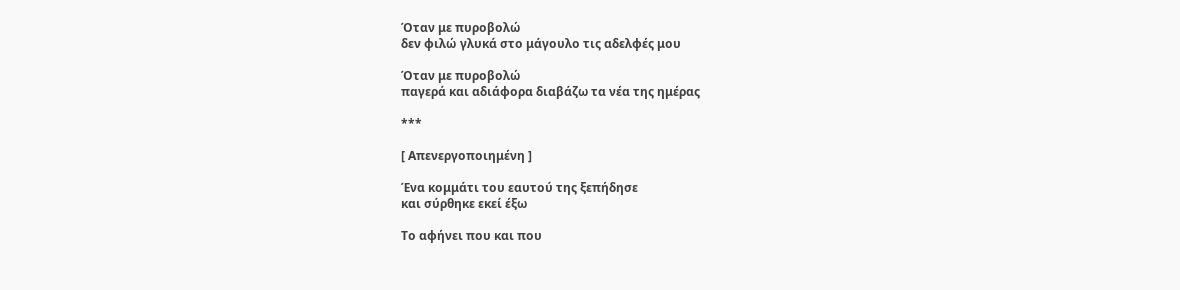Όταν με πυροβολώ
δεν φιλώ γλυκά στο μάγουλο τις αδελφές μου

Όταν με πυροβολώ
παγερά και αδιάφορα διαβάζω τα νέα της ημέρας

***

[ Απενεργοποιημένη ]

Ένα κομμάτι του εαυτού της ξεπήδησε
και σύρθηκε εκεί έξω

Το αφήνει που και που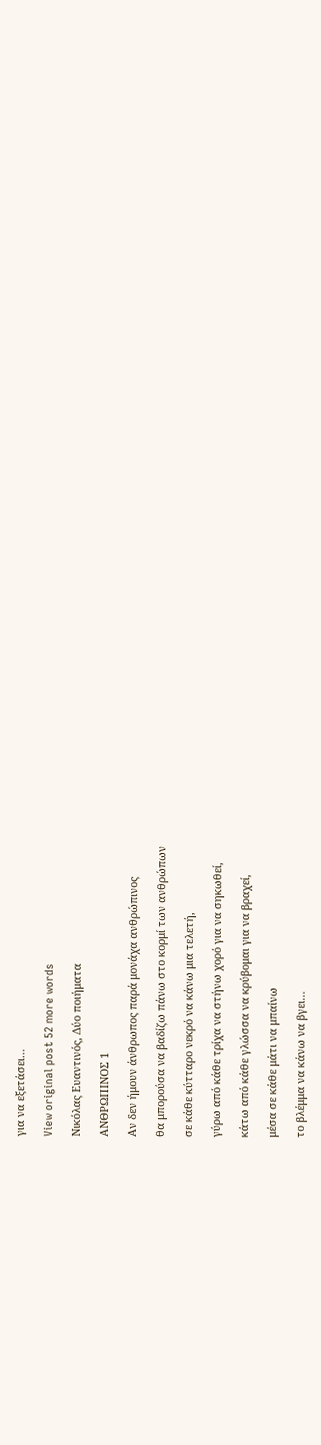για να εξετάσει…

View original post 52 more words

Νικόλας Ευαντινός, Δύο ποιήματα

ΑΝΘΡΩΠΙΝΟΣ 1

Αν δεν ήμουν άνθρωπος παρά μονάχα ανθρώπινος

θα μπορούσα να βαδίζω πάνω στο κορμί των ανθρώπων

σε κάθε κύτταρο νεκρό να κάνω μια τελετή,

γύρω από κάθε τρίχα να στήνω χορό για να σηκωθεί,

κάτω από κάθε γλώσσα να κρύβομαι για να βραχεί,

μέσα σε κάθε μάτι να μπαίνω

το βλέμμα να κάνω να βγει…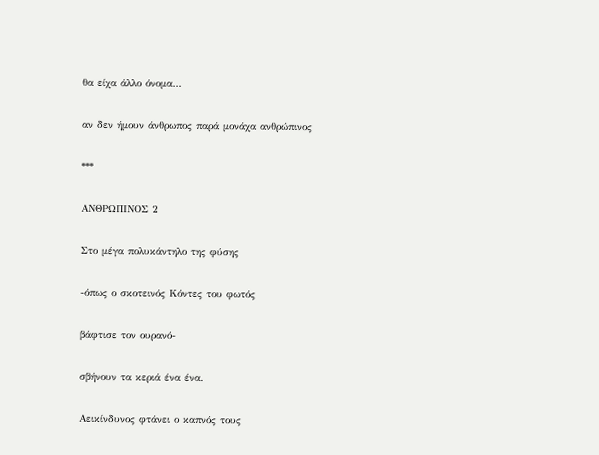θα είχα άλλο όνομα…

αν δεν ήμουν άνθρωπος παρά μονάχα ανθρώπινος

***

ΑΝΘΡΩΠΙΝΟΣ 2

Στο μέγα πολυκάντηλο της φύσης

-όπως ο σκοτεινός Κόντες του φωτός

βάφτισε τον ουρανό-

σβήνουν τα κεριά ένα ένα.

Αεικίνδυνος φτάνει ο καπνός τους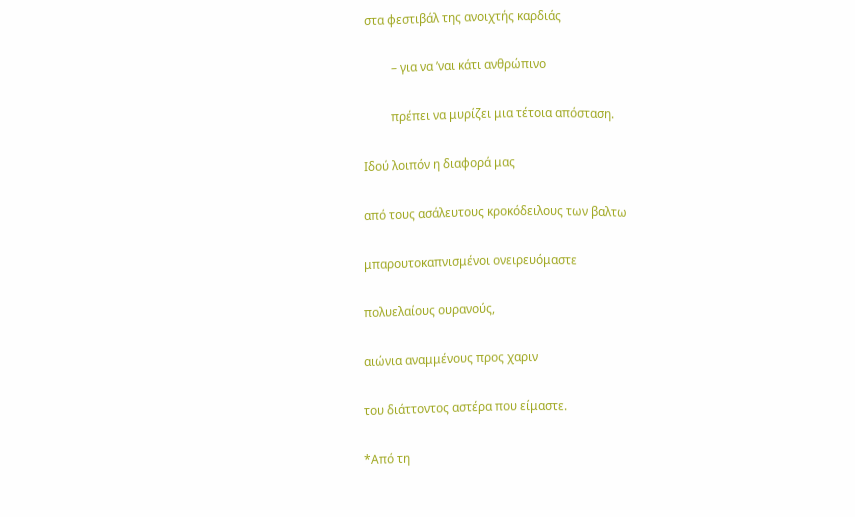στα φεστιβάλ της ανοιχτής καρδιάς

         – για να ’ναι κάτι ανθρώπινο

         πρέπει να μυρίζει μια τέτοια απόσταση.

Ιδού λοιπόν η διαφορά μας

από τους ασάλευτους κροκόδειλους των βαλτω

μπαρουτοκαπνισμένοι ονειρευόμαστε

πολυελαίους ουρανούς,

αιώνια αναμμένους προς χαριν

του διάττοντος αστέρα που είμαστε.

*Από τη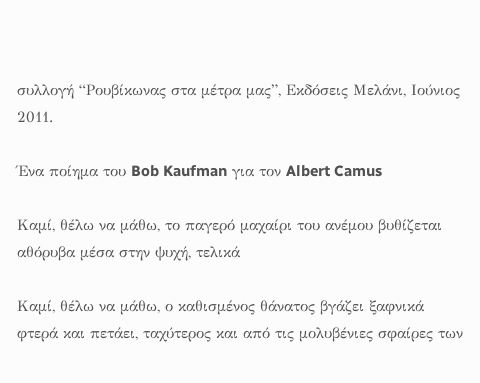συλλογή “Ρουβίκωνας στα μέτρα μας”, Εκδόσεις Μελάνι, Ιούνιος 2011.

Ένα ποίημα του Bob Kaufman για τον Albert Camus

Καμί, θέλω να μάθω, το παγερό μαχαίρι του ανέμου βυθίζεται αθόρυβα μέσα στην ψυχή, τελικά

Καμί, θέλω να μάθω, ο καθισμένος θάνατος βγάζει ξαφνικά φτερά και πετάει, ταχύτερος και από τις μολυβένιες σφαίρες των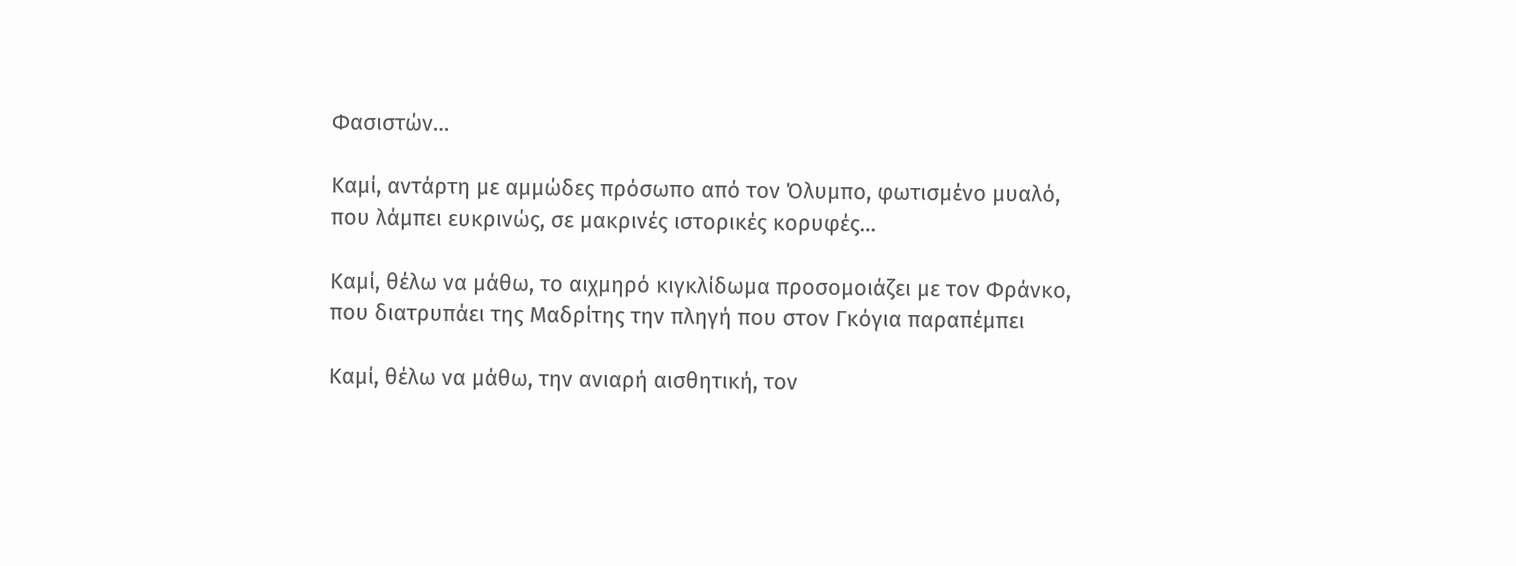Φασιστών…

Καμί, αντάρτη με αμμώδες πρόσωπο από τον Όλυμπο, φωτισμένο μυαλό, που λάμπει ευκρινώς, σε μακρινές ιστορικές κορυφές…

Καμί, θέλω να μάθω, το αιχμηρό κιγκλίδωμα προσομοιάζει με τον Φράνκο, που διατρυπάει της Μαδρίτης την πληγή που στον Γκόγια παραπέμπει

Καμί, θέλω να μάθω, την ανιαρή αισθητική, τον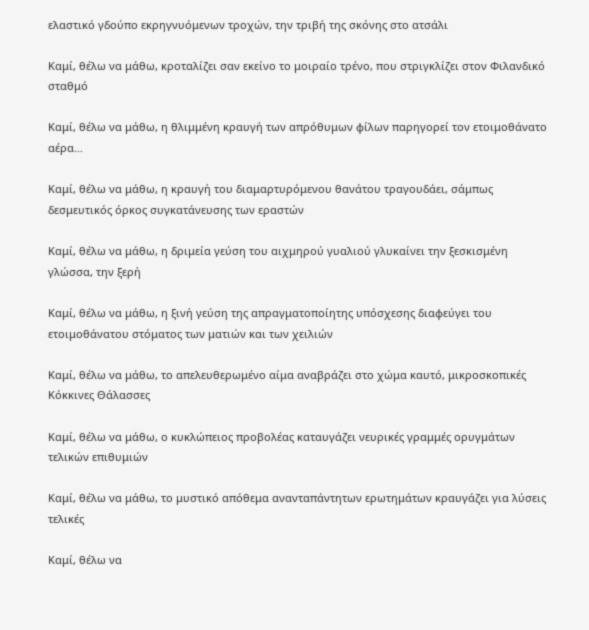ελαστικό γδούπο εκρηγνυόμενων τροχών, την τριβή της σκόνης στο ατσάλι

Καμί, θέλω να μάθω, κροταλίζει σαν εκείνο το μοιραίο τρένο, που στριγκλίζει στον Φιλανδικό σταθμό

Καμί, θέλω να μάθω, η θλιμμένη κραυγή των απρόθυμων φίλων παρηγορεί τον ετοιμοθάνατο αέρα…

Καμί, θέλω να μάθω, η κραυγή του διαμαρτυρόμενου θανάτου τραγουδάει, σάμπως δεσμευτικός όρκος συγκατάνευσης των εραστών

Καμί, θέλω να μάθω, η δριμεία γεύση του αιχμηρού γυαλιού γλυκαίνει την ξεσκισμένη γλώσσα, την ξερή

Καμί, θέλω να μάθω, η ξινή γεύση της απραγματοποίητης υπόσχεσης διαφεύγει του ετοιμοθάνατου στόματος των ματιών και των χειλιών

Καμί, θέλω να μάθω, το απελευθερωμένο αίμα αναβράζει στο χώμα καυτό, μικροσκοπικές Κόκκινες Θάλασσες

Καμί, θέλω να μάθω, ο κυκλώπειος προβολέας καταυγάζει νευρικές γραμμές ορυγμάτων τελικών επιθυμιών

Καμί, θέλω να μάθω, το μυστικό απόθεμα ανανταπάντητων ερωτημάτων κραυγάζει για λύσεις τελικές

Καμί, θέλω να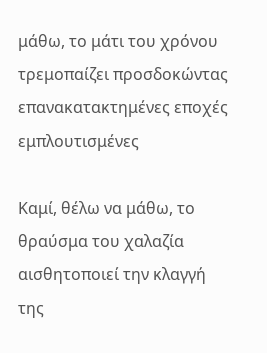μάθω, το μάτι του χρόνου τρεμοπαίζει προσδοκώντας επανακατακτημένες εποχές εμπλουτισμένες

Καμί, θέλω να μάθω, το θραύσμα του χαλαζία αισθητοποιεί την κλαγγή της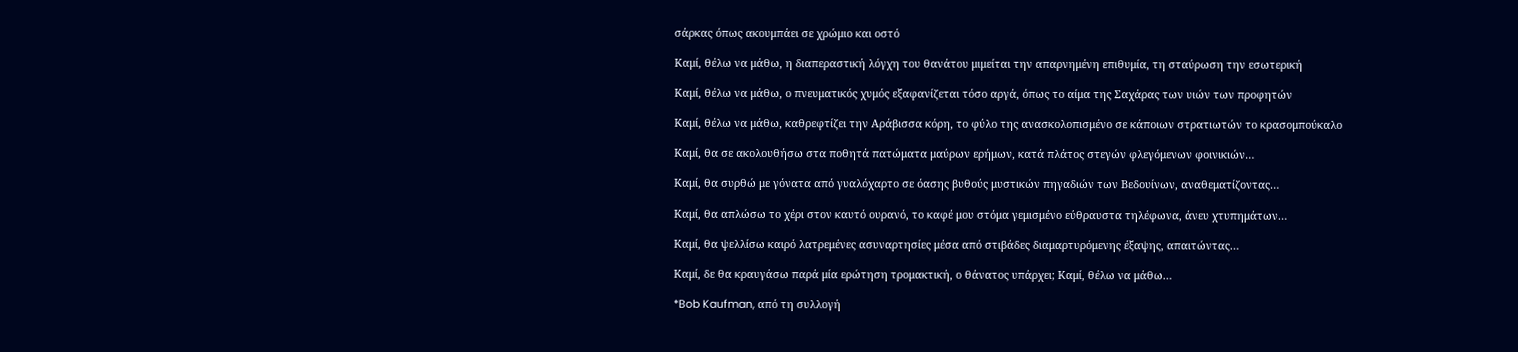σάρκας όπως ακουμπάει σε χρώμιο και οστό

Καμί, θέλω να μάθω, η διαπεραστική λόγχη του θανάτου μιμείται την απαρνημένη επιθυμία, τη σταύρωση την εσωτερική

Καμί, θέλω να μάθω, ο πνευματικός χυμός εξαφανίζεται τόσο αργά, όπως το αίμα της Σαχάρας των υιών των προφητών

Καμί, θέλω να μάθω, καθρεφτίζει την Αράβισσα κόρη, το φύλο της ανασκολοπισμένο σε κάποιων στρατιωτών το κρασομπούκαλο

Καμί, θα σε ακολουθήσω στα ποθητά πατώματα μαύρων ερήμων, κατά πλάτος στεγών φλεγόμενων φοινικιών…

Καμί, θα συρθώ με γόνατα από γυαλόχαρτο σε όασης βυθούς μυστικών πηγαδιών των Βεδουίνων, αναθεματίζοντας…

Καμί, θα απλώσω το χέρι στον καυτό ουρανό, το καφέ μου στόμα γεμισμένο εύθραυστα τηλέφωνα, άνευ χτυπημάτων…

Καμί, θα ψελλίσω καιρό λατρεμένες ασυναρτησίες μέσα από στιβάδες διαμαρτυρόμενης έξαψης, απαιτώντας…

Καμί, δε θα κραυγάσω παρά μία ερώτηση τρομακτική, ο θάνατος υπάρχει; Καμί, θέλω να μάθω…

*Bob Kaufman, από τη συλλογή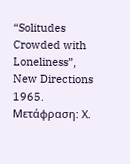“Solitudes Crowded with Loneliness”, New Directions 1965. Μετάφραση: Χ.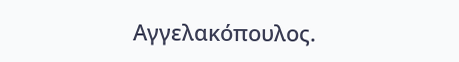Αγγελακόπουλος.